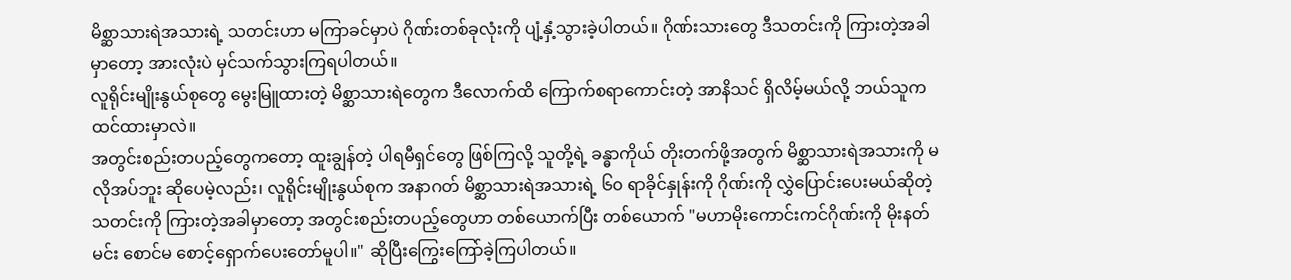မိစ္ဆာသားရဲအသားရဲ့ သတင်းဟာ မကြာခင်မှာပဲ ဂိုဏ်းတစ်ခုလုံးကို ပျံ့နှံ့သွားခဲ့ပါတယ်။ ဂိုဏ်းသားတွေ ဒီသတင်းကို ကြားတဲ့အခါမှာတော့ အားလုံးပဲ မှင်သက်သွားကြရပါတယ်။
လူရိုင်းမျိုးနွယ်စုတွေ မွေးမြူထားတဲ့ မိစ္ဆာသားရဲတွေက ဒီလောက်ထိ ကြောက်စရာကောင်းတဲ့ အာနိသင် ရှိလိမ့်မယ်လို့ ဘယ်သူက ထင်ထားမှာလဲ။
အတွင်းစည်းတပည့်တွေကတော့ ထူးချွန်တဲ့ ပါရမီရှင်တွေ ဖြစ်ကြလို့ သူတို့ရဲ့ ခန္ဓာကိုယ် တိုးတက်ဖို့အတွက် မိစ္ဆာသားရဲအသားကို မလိုအပ်ဘူး ဆိုပေမဲ့လည်း၊ လူရိုင်းမျိုးနွယ်စုက အနာဂတ် မိစ္ဆာသားရဲအသားရဲ့ ၆၀ ရာခိုင်နှုန်းကို ဂိုဏ်းကို လွှဲပြောင်းပေးမယ်ဆိုတဲ့ သတင်းကို ကြားတဲ့အခါမှာတော့ အတွင်းစည်းတပည့်တွေဟာ တစ်ယောက်ပြီး တစ်ယောက် "မဟာမိုးကောင်းကင်ဂိုဏ်းကို မိုးနတ်မင်း စောင်မ စောင့်ရှောက်ပေးတော်မူပါ။" ဆိုပြီးကြွေးကြော်ခဲ့ကြပါတယ်။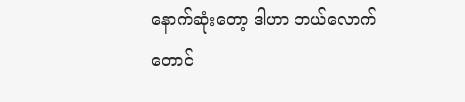နောက်ဆုံးတော့ ဒါဟာ ဘယ်လောက်တောင်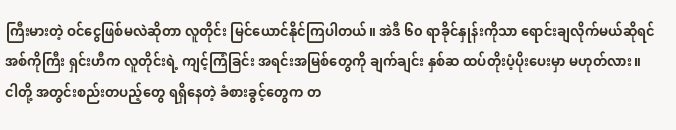ကြီးမားတဲ့ ဝင်ငွေဖြစ်မလဲဆိုတာ လူတိုင်း မြင်ယောင်နိုင်ကြပါတယ်။ အဲဒီ ၆၀ ရာခိုင်နှုန်းကိုသာ ရောင်းချလိုက်မယ်ဆိုရင် အစ်ကိုကြီး ရှင်းဟီက လူတိုင်းရဲ့ ကျင့်ကြံခြင်း အရင်းအမြစ်တွေကို ချက်ချင်း နှစ်ဆ ထပ်တိုးပံ့ပိုးပေးမှာ မဟုတ်လား။
ငါတို့ အတွင်းစည်းတပည့်တွေ ရရှိနေတဲ့ ခံစားခွင့်တွေက တ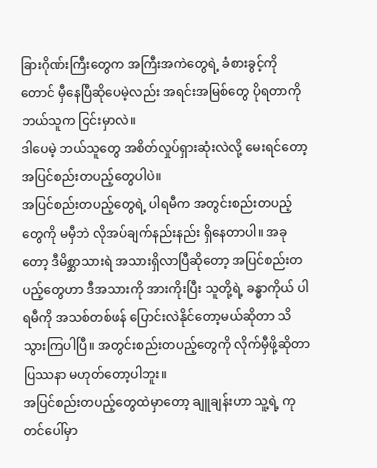ခြားဂိုဏ်းကြီးတွေက အကြီးအကဲတွေရဲ့ ခံစားခွင့်ကိုတောင် မှီနေပြီဆိုပေမဲ့လည်း အရင်းအမြစ်တွေ ပိုရတာကို ဘယ်သူက ငြင်းမှာလဲ။
ဒါပေမဲ့ ဘယ်သူတွေ အစိတ်လှုပ်ရှားဆုံးလဲလို့ မေးရင်တော့ အပြင်စည်းတပည့်တွေပါပဲ။
အပြင်စည်းတပည့်တွေရဲ့ ပါရမီက အတွင်းစည်းတပည့်တွေကို မမှီဘဲ လိုအပ်ချက်နည်းနည်း ရှိနေတာပါ။ အခုတော့ ဒီမိစ္ဆာသားရဲ အသားရှိလာပြီဆိုတော့ အပြင်စည်းတပည့်တွေဟာ ဒီအသားကို အားကိုးပြီး သူတို့ရဲ့ ခန္ဓာကိုယ် ပါရမီကို အသစ်တစ်ဖန် ပြောင်းလဲနိုင်တော့မယ်ဆိုတာ သိသွားကြပါပြီ။ အတွင်းစည်းတပည့်တွေကို လိုက်မှီဖို့ဆိုတာ ပြဿနာ မဟုတ်တော့ပါဘူး။
အပြင်စည်းတပည့်တွေထဲမှာတော့ ချူချန်းဟာ သူ့ရဲ့ ကုတင်ပေါ်မှာ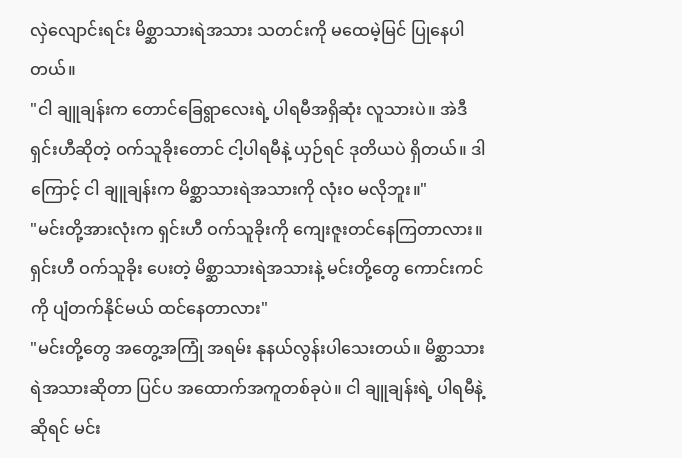လှဲလျောင်းရင်း မိစ္ဆာသားရဲအသား သတင်းကို မထေမဲ့မြင် ပြုနေပါတယ်။
"ငါ ချူချန်းက တောင်ခြေရွာလေးရဲ့ ပါရမီအရှိဆုံး လူသားပဲ။ အဲဒီ ရှင်းဟီဆိုတဲ့ ဝက်သူခိုးတောင် ငါ့ပါရမီနဲ့ ယှဉ်ရင် ဒုတိယပဲ ရှိတယ်။ ဒါကြောင့် ငါ ချူချန်းက မိစ္ဆာသားရဲအသားကို လုံးဝ မလိုဘူး။"
"မင်းတို့အားလုံးက ရှင်းဟီ ဝက်သူခိုးကို ကျေးဇူးတင်နေကြတာလား။ ရှင်းဟီ ဝက်သူခိုး ပေးတဲ့ မိစ္ဆာသားရဲအသားနဲ့ မင်းတို့တွေ ကောင်းကင်ကို ပျံတက်နိုင်မယ် ထင်နေတာလား"
"မင်းတို့တွေ အတွေ့အကြုံ အရမ်း နုနယ်လွန်းပါသေးတယ်။ မိစ္ဆာသားရဲအသားဆိုတာ ပြင်ပ အထောက်အကူတစ်ခုပဲ။ ငါ ချူချန်းရဲ့ ပါရမီနဲ့ဆိုရင် မင်း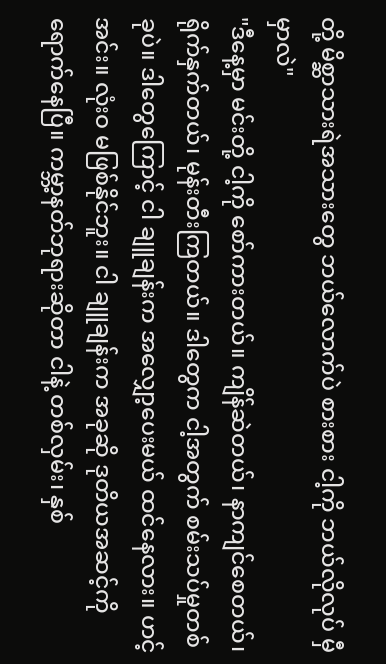တို့ မိစ္ဆာသားရဲအသားတွေ ဘယ်လောက်ပဲ စားစား ငါ့ကို ဘယ်လိုလုပ် မှီမှာလဲ"
"ဒီနေ့မှာ မင်းတို့ ငါ့ကို စော်ကားတယ်။ ကျိန်ဆဲတယ်၊ နာကျင်စေတယ်၊ ရိုက်နှက်တယ်၊ မုန်းတီးကြတယ်။ ဒါတွေက ငါ့အတွက် စမ်းသပ်မှုတစ်ခုပဲ။ ဒါတွေကြောင့် ငါ ချူချန်းက အလျှော့ပေးမယ် ထင်နေလား။ ဟင့်အင်း။ လုံးဝ မဖြစ်နိုင်ဘူး။ ငါ ချူချန်းက အခုဆို ဒုတိယအဆင့်ကို ရောက်နေပြီ။ ကမ္ဘာ့နတ်ဘုရားဆိုတာ ငါနဲ့ တစ်လှမ်း၊ နှစ်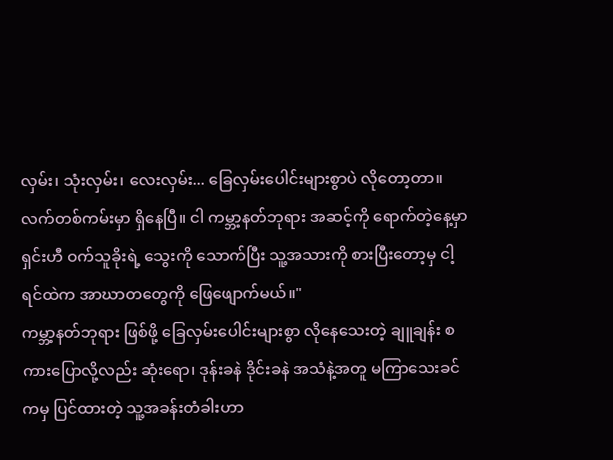လှမ်း၊ သုံးလှမ်း၊ လေးလှမ်း... ခြေလှမ်းပေါင်းများစွာပဲ လိုတော့တာ။ လက်တစ်ကမ်းမှာ ရှိနေပြီ။ ငါ ကမ္ဘာ့နတ်ဘုရား အဆင့်ကို ရောက်တဲ့နေ့မှာ ရှင်းဟီ ဝက်သူခိုးရဲ့ သွေးကို သောက်ပြီး သူ့အသားကို စားပြီးတော့မှ ငါ့ရင်ထဲက အာဃာတတွေကို ဖြေဖျောက်မယ်။"
ကမ္ဘာ့နတ်ဘုရား ဖြစ်ဖို့ ခြေလှမ်းပေါင်းများစွာ လိုနေသေးတဲ့ ချူချန်း စကားပြောလို့လည်း ဆုံးရော၊ ဒုန်းခနဲ ဒိုင်းခနဲ အသံနဲ့အတူ မကြာသေးခင်ကမှ ပြင်ထားတဲ့ သူ့အခန်းတံခါးဟာ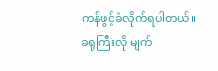ကန်ဖွင့်ခံလိုက်ရပါတယ်။
ခရုကြီးလို မျက်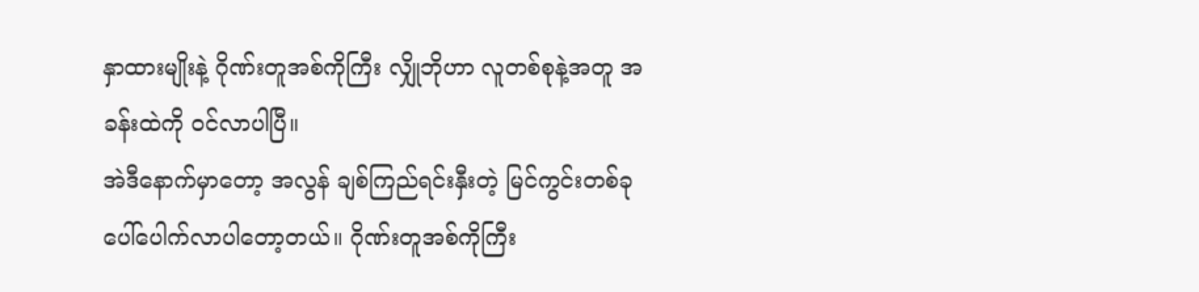နှာထားမျိုးနဲ့ ဂိုဏ်းတူအစ်ကိုကြီး လျှိုဘိုဟာ လူတစ်စုနဲ့အတူ အခန်းထဲကို ဝင်လာပါပြီ။
အဲဒီနောက်မှာတော့ အလွန် ချစ်ကြည်ရင်းနှီးတဲ့ မြင်ကွင်းတစ်ခု ပေါ်ပေါက်လာပါတော့တယ်။ ဂိုဏ်းတူအစ်ကိုကြီး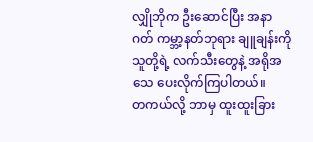လျှိုဘိုက ဦးဆောင်ပြီး အနာဂတ် ကမ္ဘာ့နတ်ဘုရား ချူချန်းကို သူတို့ရဲ့ လက်သီးတွေနဲ့ အရိုအသေ ပေးလိုက်ကြပါတယ်။
တကယ်လို့ ဘာမှ ထူးထူးခြား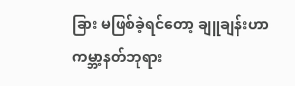ခြား မဖြစ်ခဲ့ရင်တော့ ချူချန်းဟာ ကမ္ဘာ့နတ်ဘုရား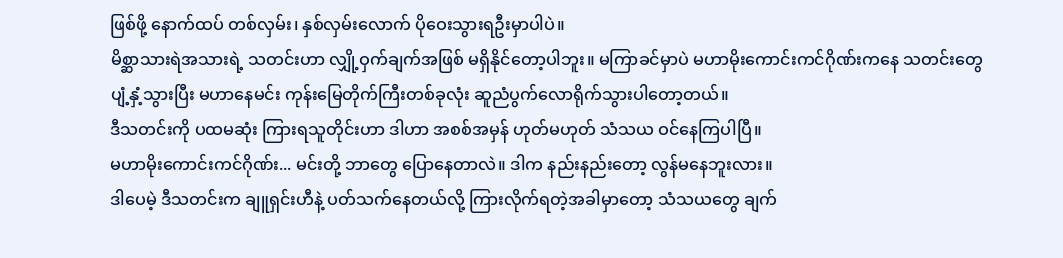ဖြစ်ဖို့ နောက်ထပ် တစ်လှမ်း၊ နှစ်လှမ်းလောက် ပိုဝေးသွားရဦးမှာပါပဲ။
မိစ္ဆာသားရဲအသားရဲ့ သတင်းဟာ လျှို့ဝှက်ချက်အဖြစ် မရှိနိုင်တော့ပါဘူး။ မကြာခင်မှာပဲ မဟာမိုးကောင်းကင်ဂိုဏ်းကနေ သတင်းတွေ ပျံ့နှံ့သွားပြီး မဟာနေမင်း ကုန်းမြေတိုက်ကြီးတစ်ခုလုံး ဆူညံပွက်လောရိုက်သွားပါတော့တယ်။
ဒီသတင်းကို ပထမဆုံး ကြားရသူတိုင်းဟာ ဒါဟာ အစစ်အမှန် ဟုတ်မဟုတ် သံသယ ဝင်နေကြပါပြီ။
မဟာမိုးကောင်းကင်ဂိုဏ်း... မင်းတို့ ဘာတွေ ပြောနေတာလဲ။ ဒါက နည်းနည်းတော့ လွန်မနေဘူးလား။
ဒါပေမဲ့ ဒီသတင်းက ချူရှင်းဟီနဲ့ ပတ်သက်နေတယ်လို့ ကြားလိုက်ရတဲ့အခါမှာတော့ သံသယတွေ ချက်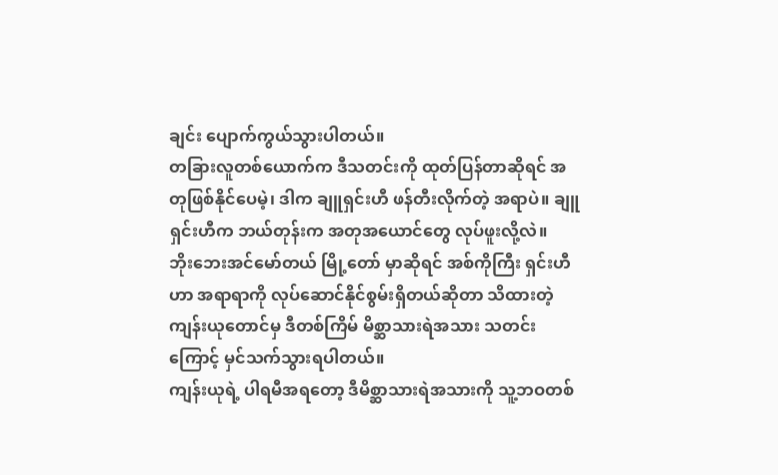ချင်း ပျောက်ကွယ်သွားပါတယ်။
တခြားလူတစ်ယောက်က ဒီသတင်းကို ထုတ်ပြန်တာဆိုရင် အတုဖြစ်နိုင်ပေမဲ့၊ ဒါက ချူရှင်းဟီ ဖန်တီးလိုက်တဲ့ အရာပဲ။ ချူရှင်းဟီက ဘယ်တုန်းက အတုအယောင်တွေ လုပ်ဖူးလို့လဲ။
ဘိုးဘေးအင်မော်တယ် မြို့တော် မှာဆိုရင် အစ်ကိုကြီး ရှင်းဟီဟာ အရာရာကို လုပ်ဆောင်နိုင်စွမ်းရှိတယ်ဆိုတာ သိထားတဲ့ ကျန်းယုတောင်မှ ဒီတစ်ကြိမ် မိစ္ဆာသားရဲအသား သတင်းကြောင့် မှင်သက်သွားရပါတယ်။
ကျန်းယုရဲ့ ပါရမီအရတော့ ဒီမိစ္ဆာသားရဲအသားကို သူ့ဘဝတစ်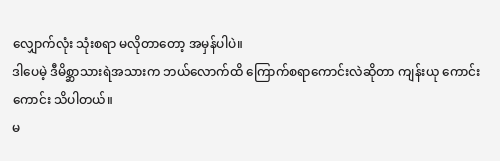လျှောက်လုံး သုံးစရာ မလိုတာတော့ အမှန်ပါပဲ။
ဒါပေမဲ့ ဒီမိစ္ဆာသားရဲအသားက ဘယ်လောက်ထိ ကြောက်စရာကောင်းလဲဆိုတာ ကျန်းယု ကောင်းကောင်း သိပါတယ်။
မ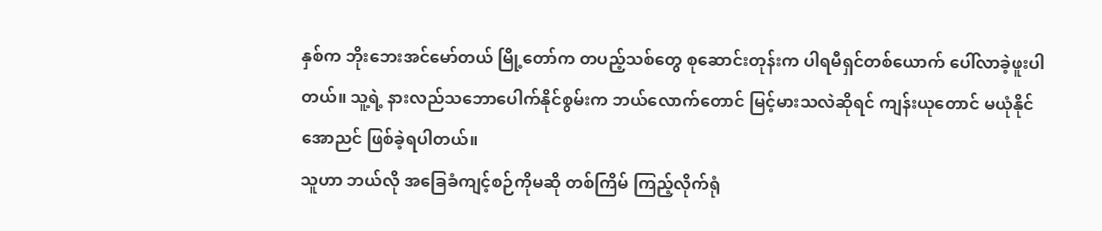နှစ်က ဘိုးဘေးအင်မော်တယ် မြို့တော်က တပည့်သစ်တွေ စုဆောင်းတုန်းက ပါရမီရှင်တစ်ယောက် ပေါ်လာခဲ့ဖူးပါတယ်။ သူ့ရဲ့ နားလည်သဘောပေါက်နိုင်စွမ်းက ဘယ်လောက်တောင် မြင့်မားသလဲဆိုရင် ကျန်းယုတောင် မယုံနိုင်အောညင် ဖြစ်ခဲ့ရပါတယ်။
သူဟာ ဘယ်လို အခြေခံကျင့်စဉ်ကိုမဆို တစ်ကြိမ် ကြည့်လိုက်ရုံ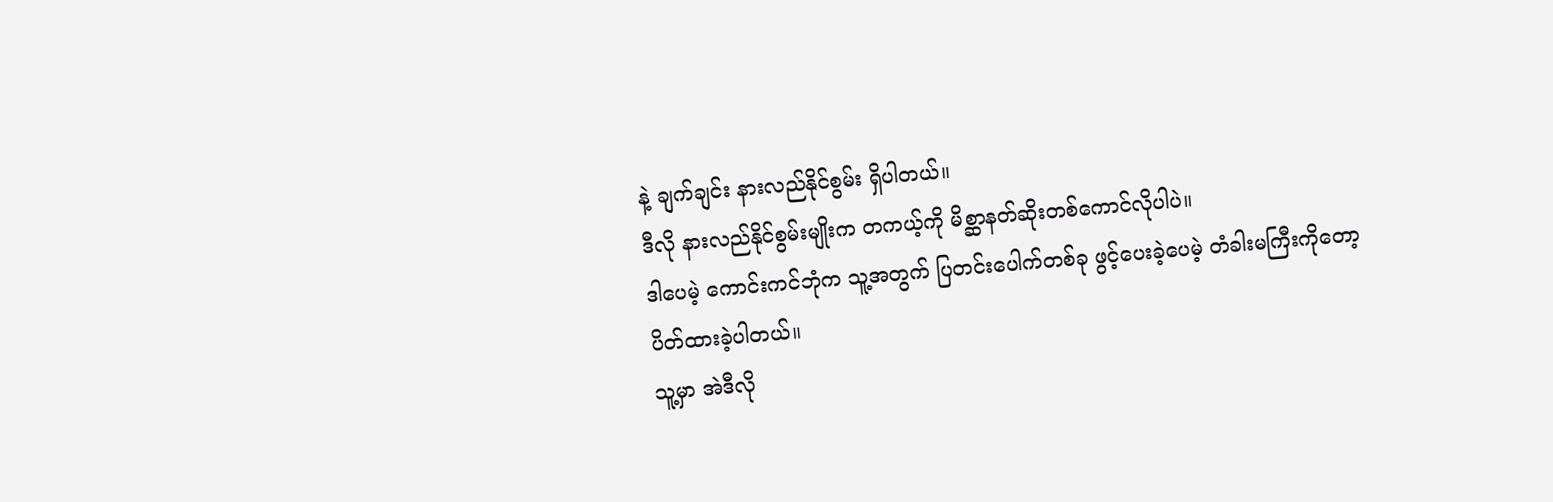နဲ့ ချက်ချင်း နားလည်နိုင်စွမ်း ရှိပါတယ်။
ဒီလို နားလည်နိုင်စွမ်းမျိုးက တကယ့်ကို မိစ္ဆာနတ်ဆိုးတစ်ကောင်လိုပါပဲ။
ဒါပေမဲ့ ကောင်းကင်ဘုံက သူ့အတွက် ပြတင်းပေါက်တစ်ခု ဖွင့်ပေးခဲ့ပေမဲ့ တံခါးမကြီးကိုတော့ ပိတ်ထားခဲ့ပါတယ်။
သူ့မှာ အဲဒီလို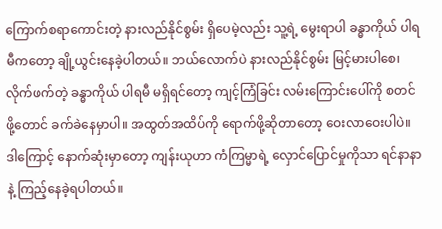ကြောက်စရာကောင်းတဲ့ နားလည်နိုင်စွမ်း ရှိပေမဲ့လည်း သူ့ရဲ့ မွေးရာပါ ခန္ဓာကိုယ် ပါရမီကတော့ ချို့ယွင်းနေခဲ့ပါတယ်။ ဘယ်လောက်ပဲ နားလည်နိုင်စွမ်း မြင့်မားပါစေ၊ လိုက်ဖက်တဲ့ ခန္ဓာကိုယ် ပါရမီ မရှိရင်တော့ ကျင့်ကြံခြင်း လမ်းကြောင်းပေါ်ကို စတင်ဖို့တောင် ခက်ခဲနေမှာပါ။ အထွတ်အထိပ်ကို ရောက်ဖို့ဆိုတာတော့ ဝေးလာဝေးပါပဲ။
ဒါကြောင့် နောက်ဆုံးမှာတော့ ကျန်းယုဟာ ကံကြမ္မာရဲ့ လှောင်ပြောင်မှုကိုသာ ရင်နာနာနဲ့ ကြည့်နေခဲ့ရပါတယ်။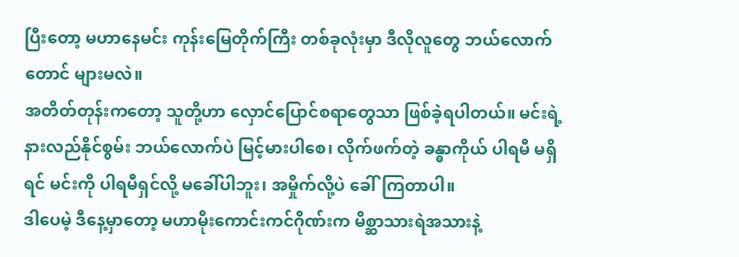ပြီးတော့ မဟာနေမင်း ကုန်းမြေတိုက်ကြီး တစ်ခုလုံးမှာ ဒီလိုလူတွေ ဘယ်လောက်တောင် များမလဲ။
အတိတ်တုန်းကတော့ သူတို့ဟာ လှောင်ပြောင်စရာတွေသာ ဖြစ်ခဲ့ရပါတယ်။ မင်းရဲ့ နားလည်နိုင်စွမ်း ဘယ်လောက်ပဲ မြင့်မားပါစေ၊ လိုက်ဖက်တဲ့ ခန္ဓာကိုယ် ပါရမီ မရှိရင် မင်းကို ပါရမီရှင်လို့ မခေါ်ပါဘူး၊ အမှိုက်လို့ပဲ ခေါ်ကြတာပါ။
ဒါပေမဲ့ ဒီနေ့မှာတော့ မဟာမိုးကောင်းကင်ဂိုဏ်းက မိစ္ဆာသားရဲအသားနဲ့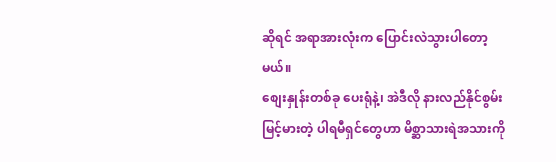ဆိုရင် အရာအားလုံးက ပြောင်းလဲသွားပါတော့မယ်။
စျေးနှုန်းတစ်ခု ပေးရုံနဲ့၊ အဲဒီလို နားလည်နိုင်စွမ်း မြင့်မားတဲ့ ပါရမီရှင်တွေဟာ မိစ္ဆာသားရဲအသားကို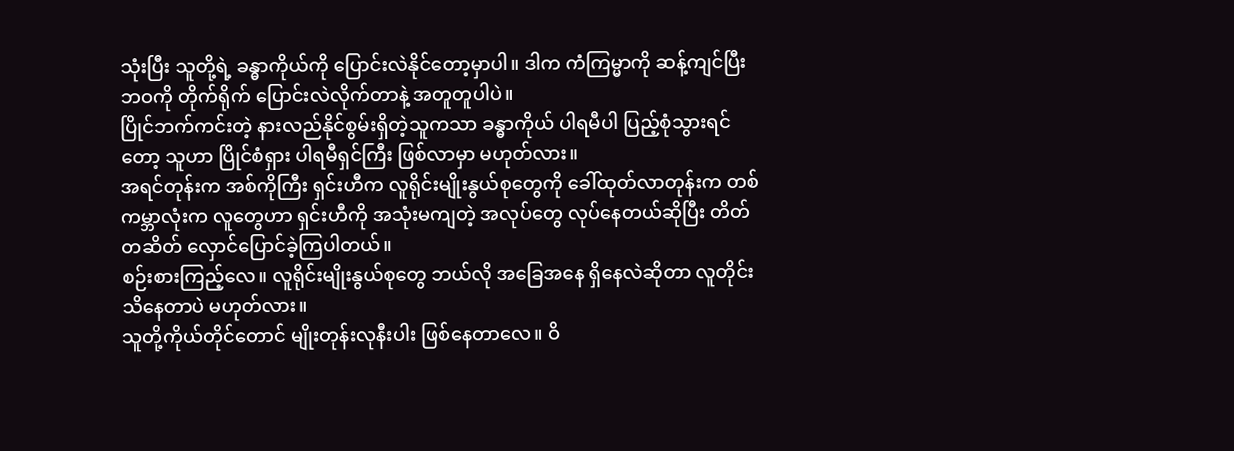သုံးပြီး သူတို့ရဲ့ ခန္ဓာကိုယ်ကို ပြောင်းလဲနိုင်တော့မှာပါ။ ဒါက ကံကြမ္မာကို ဆန့်ကျင်ပြီး ဘဝကို တိုက်ရိုက် ပြောင်းလဲလိုက်တာနဲ့ အတူတူပါပဲ။
ပြိုင်ဘက်ကင်းတဲ့ နားလည်နိုင်စွမ်းရှိတဲ့သူကသာ ခန္ဓာကိုယ် ပါရမီပါ ပြည့်စုံသွားရင်တော့ သူဟာ ပြိုင်စံရှား ပါရမီရှင်ကြီး ဖြစ်လာမှာ မဟုတ်လား။
အရင်တုန်းက အစ်ကိုကြီး ရှင်းဟီက လူရိုင်းမျိုးနွယ်စုတွေကို ခေါ်ထုတ်လာတုန်းက တစ်ကမ္ဘာလုံးက လူတွေဟာ ရှင်းဟီကို အသုံးမကျတဲ့ အလုပ်တွေ လုပ်နေတယ်ဆိုပြီး တိတ်တဆိတ် လှောင်ပြောင်ခဲ့ကြပါတယ်။
စဉ်းစားကြည့်လေ။ လူရိုင်းမျိုးနွယ်စုတွေ ဘယ်လို အခြေအနေ ရှိနေလဲဆိုတာ လူတိုင်း သိနေတာပဲ မဟုတ်လား။
သူတို့ကိုယ်တိုင်တောင် မျိုးတုန်းလုနီးပါး ဖြစ်နေတာလေ။ ဝိ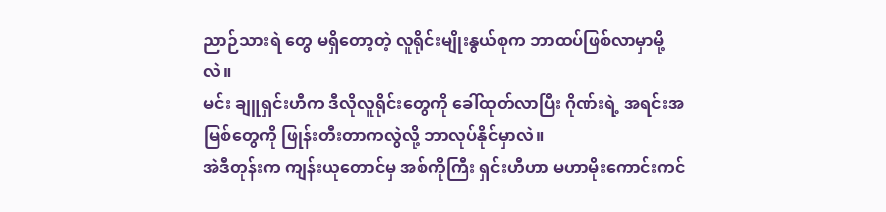ညာဉ်သားရဲ တွေ မရှိတော့တဲ့ လူရိုင်းမျိုးနွယ်စုက ဘာထပ်ဖြစ်လာမှာမို့လဲ။
မင်း ချူရှင်းဟီက ဒီလိုလူရိုင်းတွေကို ခေါ်ထုတ်လာပြီး ဂိုဏ်းရဲ့ အရင်းအမြစ်တွေကို ဖြုန်းတီးတာကလွဲလို့ ဘာလုပ်နိုင်မှာလဲ။
အဲဒီတုန်းက ကျန်းယုတောင်မှ အစ်ကိုကြီး ရှင်းဟီဟာ မဟာမိုးကောင်းကင်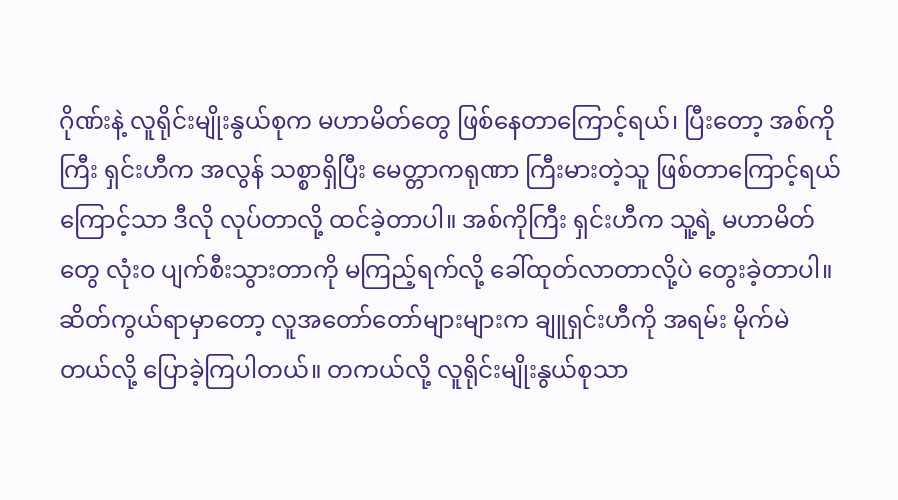ဂိုဏ်းနဲ့ လူရိုင်းမျိုးနွယ်စုက မဟာမိတ်တွေ ဖြစ်နေတာကြောင့်ရယ်၊ ပြီးတော့ အစ်ကိုကြီး ရှင်းဟီက အလွန် သစ္စာရှိပြီး မေတ္တာကရုဏာ ကြီးမားတဲ့သူ ဖြစ်တာကြောင့်ရယ်ကြောင့်သာ ဒီလို လုပ်တာလို့ ထင်ခဲ့တာပါ။ အစ်ကိုကြီး ရှင်းဟီက သူ့ရဲ့ မဟာမိတ်တွေ လုံးဝ ပျက်စီးသွားတာကို မကြည့်ရက်လို့ ခေါ်ထုတ်လာတာလို့ပဲ တွေးခဲ့တာပါ။
ဆိတ်ကွယ်ရာမှာတော့ လူအတော်တော်များများက ချူရှင်းဟီကို အရမ်း မိုက်မဲတယ်လို့ ပြောခဲ့ကြပါတယ်။ တကယ်လို့ လူရိုင်းမျိုးနွယ်စုသာ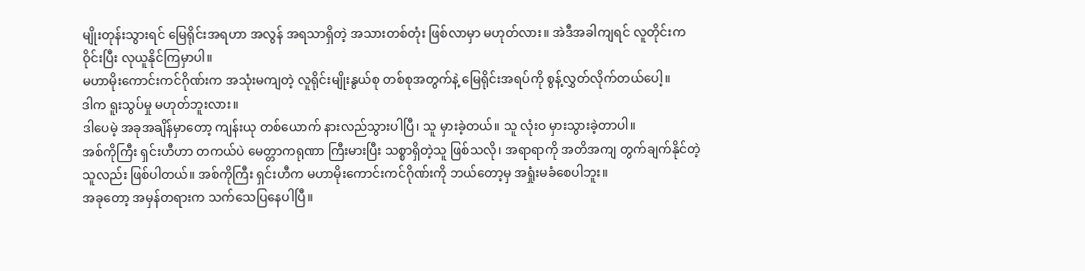မျိုးတုန်းသွားရင် မြေရိုင်းအရဟာ အလွန် အရသာရှိတဲ့ အသားတစ်တုံး ဖြစ်လာမှာ မဟုတ်လား။ အဲဒီအခါကျရင် လူတိုင်းက ဝိုင်းပြီး လုယူနိုင်ကြမှာပါ။
မဟာမိုးကောင်းကင်ဂိုဏ်းက အသုံးမကျတဲ့ လူရိုင်းမျိုးနွယ်စု တစ်စုအတွက်နဲ့ မြေရိုင်းအရပ်ကို စွန့်လွှတ်လိုက်တယ်ပေါ့။
ဒါက ရူးသွပ်မှု မဟုတ်ဘူးလား။
ဒါပေမဲ့ အခုအချိန်မှာတော့ ကျန်းယု တစ်ယောက် နားလည်သွားပါပြီ၊ သူ မှားခဲ့တယ်။ သူ လုံးဝ မှားသွားခဲ့တာပါ။
အစ်ကိုကြီး ရှင်းဟီဟာ တကယ်ပဲ မေတ္တာကရုဏာ ကြီးမားပြီး သစ္စာရှိတဲ့သူ ဖြစ်သလို၊ အရာရာကို အတိအကျ တွက်ချက်နိုင်တဲ့သူလည်း ဖြစ်ပါတယ်။ အစ်ကိုကြီး ရှင်းဟီက မဟာမိုးကောင်းကင်ဂိုဏ်းကို ဘယ်တော့မှ အရှုံးမခံစေပါဘူး။
အခုတော့ အမှန်တရားက သက်သေပြနေပါပြီ။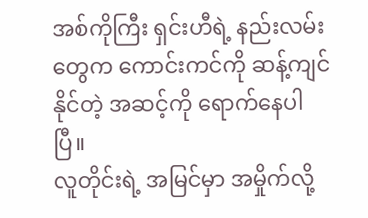အစ်ကိုကြီး ရှင်းဟီရဲ့ နည်းလမ်းတွေက ကောင်းကင်ကို ဆန့်ကျင်နိုင်တဲ့ အဆင့်ကို ရောက်နေပါပြီ။
လူတိုင်းရဲ့ အမြင်မှာ အမှိုက်လို့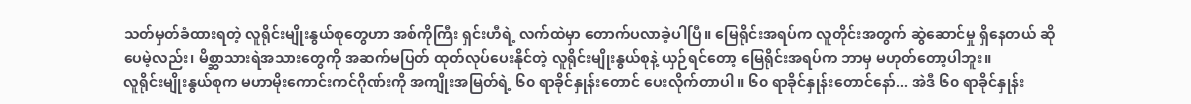သတ်မှတ်ခံထားရတဲ့ လူရိုင်းမျိုးနွယ်စုတွေဟာ အစ်ကိုကြီး ရှင်းဟီရဲ့ လက်ထဲမှာ တောက်ပလာခဲ့ပါပြီ။ မြေရိုင်းအရပ်က လူတိုင်းအတွက် ဆွဲဆောင်မှု ရှိနေတယ် ဆိုပေမဲ့လည်း၊ မိစ္ဆာသားရဲအသားတွေကို အဆက်မပြတ် ထုတ်လုပ်ပေးနိုင်တဲ့ လူရိုင်းမျိုးနွယ်စုနဲ့ ယှဉ်ရင်တော့ မြေရိုင်းအရပ်က ဘာမှ မဟုတ်တော့ပါဘူး။
လူရိုင်းမျိုးနွယ်စုက မဟာမိုးကောင်းကင်ဂိုဏ်းကို အကျိုးအမြတ်ရဲ့ ၆၀ ရာခိုင်နှုန်းတောင် ပေးလိုက်တာပါ။ ၆၀ ရာခိုင်နှုန်းတောင်နော်... အဲဒီ ၆၀ ရာခိုင်နှုန်း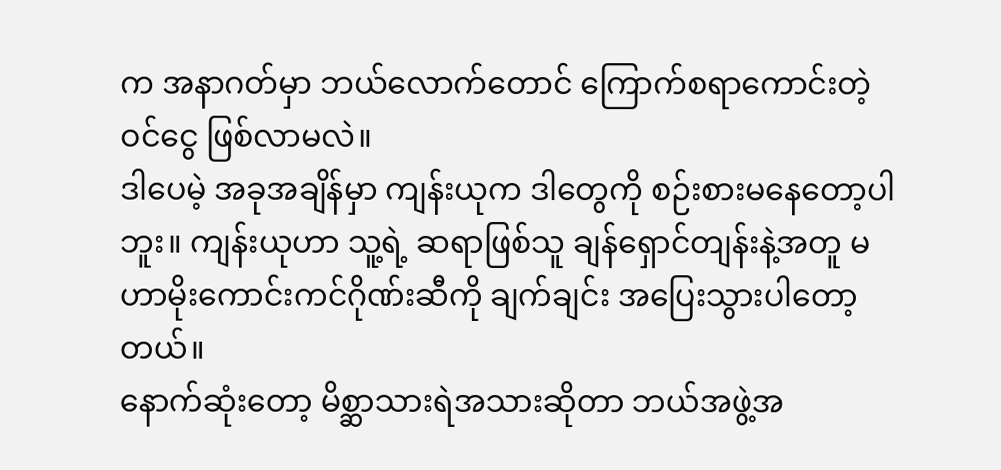က အနာဂတ်မှာ ဘယ်လောက်တောင် ကြောက်စရာကောင်းတဲ့ ဝင်ငွေ ဖြစ်လာမလဲ။
ဒါပေမဲ့ အခုအချိန်မှာ ကျန်းယုက ဒါတွေကို စဉ်းစားမနေတော့ပါဘူး။ ကျန်းယုဟာ သူ့ရဲ့ ဆရာဖြစ်သူ ချန်ရှောင်တျန်းနဲ့အတူ မဟာမိုးကောင်းကင်ဂိုဏ်းဆီကို ချက်ချင်း အပြေးသွားပါတော့တယ်။
နောက်ဆုံးတော့ မိစ္ဆာသားရဲအသားဆိုတာ ဘယ်အဖွဲ့အ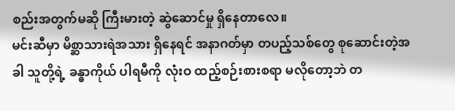စည်းအတွက်မဆို ကြီးမားတဲ့ ဆွဲဆောင်မှု ရှိနေတာလေ။
မင်းဆီမှာ မိစ္ဆာသားရဲအသား ရှိနေရင် အနာဂတ်မှာ တပည့်သစ်တွေ စုဆောင်းတဲ့အခါ သူတို့ရဲ့ ခန္ဓာကိုယ် ပါရမီကို လုံးဝ ထည့်စဉ်းစားစရာ မလိုတော့ဘဲ တ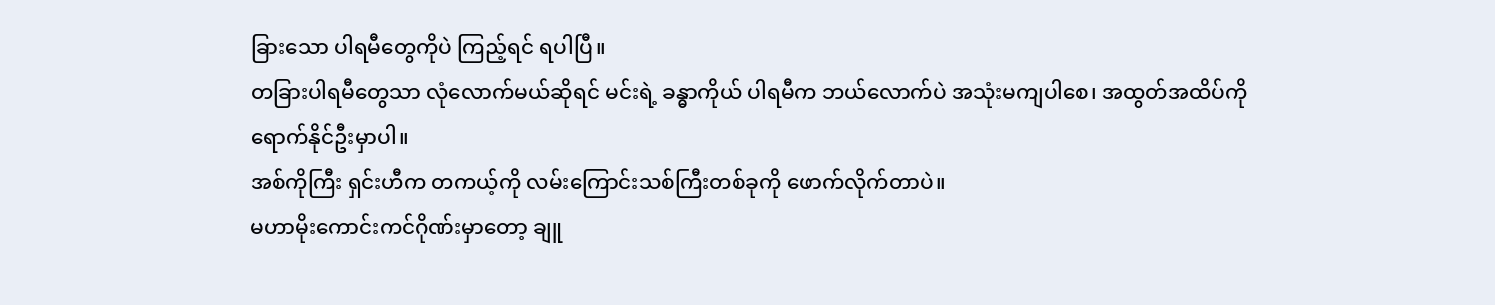ခြားသော ပါရမီတွေကိုပဲ ကြည့်ရင် ရပါပြီ။
တခြားပါရမီတွေသာ လုံလောက်မယ်ဆိုရင် မင်းရဲ့ ခန္ဓာကိုယ် ပါရမီက ဘယ်လောက်ပဲ အသုံးမကျပါစေ၊ အထွတ်အထိပ်ကို ရောက်နိုင်ဦးမှာပါ။
အစ်ကိုကြီး ရှင်းဟီက တကယ့်ကို လမ်းကြောင်းသစ်ကြီးတစ်ခုကို ဖောက်လိုက်တာပဲ။
မဟာမိုးကောင်းကင်ဂိုဏ်းမှာတော့ ချူ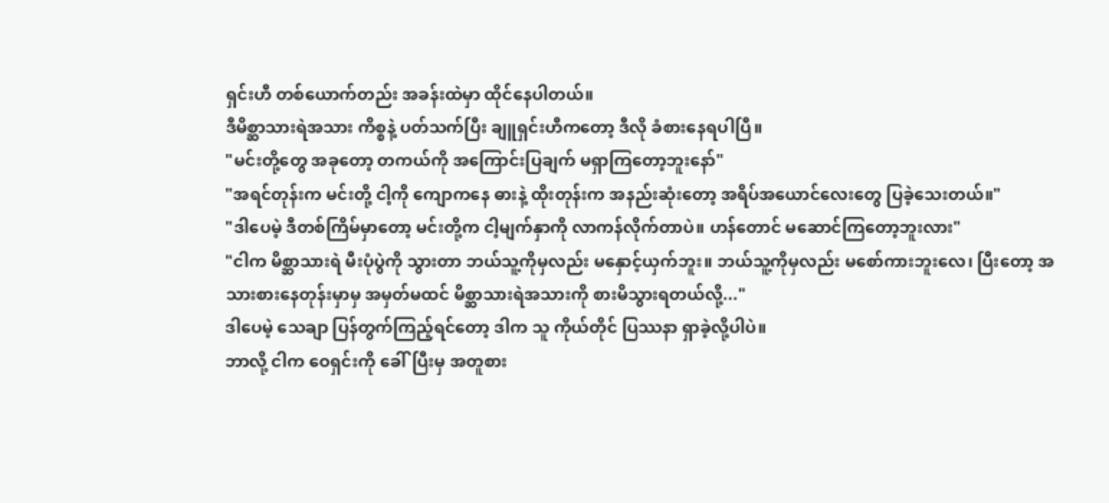ရှင်းဟီ တစ်ယောက်တည်း အခန်းထဲမှာ ထိုင်နေပါတယ်။
ဒီမိစ္ဆာသားရဲအသား ကိစ္စနဲ့ ပတ်သက်ပြီး ချူရှင်းဟီကတော့ ဒီလို ခံစားနေရပါပြီ။
"မင်းတို့တွေ အခုတော့ တကယ်ကို အကြောင်းပြချက် မရှာကြတော့ဘူးနော်"
"အရင်တုန်းက မင်းတို့ ငါ့ကို ကျောကနေ ဓားနဲ့ ထိုးတုန်းက အနည်းဆုံးတော့ အရိပ်အယောင်လေးတွေ ပြခဲ့သေးတယ်။"
"ဒါပေမဲ့ ဒီတစ်ကြိမ်မှာတော့ မင်းတို့က ငါ့မျက်နှာကို လာကန်လိုက်တာပဲ။ ဟန်တောင် မဆောင်ကြတော့ဘူးလား"
"ငါက မိစ္ဆာသားရဲ မီးပုံပွဲကို သွားတာ ဘယ်သူ့ကိုမှလည်း မနှောင့်ယှက်ဘူး။ ဘယ်သူ့ကိုမှလည်း မစော်ကားဘူးလေ၊ ပြီးတော့ အသားစားနေတုန်းမှာမှ အမှတ်မထင် မိစ္ဆာသားရဲအသားကို စားမိသွားရတယ်လို့..."
ဒါပေမဲ့ သေချာ ပြန်တွက်ကြည့်ရင်တော့ ဒါက သူ ကိုယ်တိုင် ပြဿနာ ရှာခဲ့လို့ပါပဲ။
ဘာလို့ ငါက ဝေရှင်းကို ခေါ်ပြီးမှ အတူစား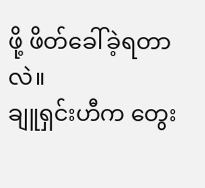ဖို့ ဖိတ်ခေါ်ခဲ့ရတာလဲ။
ချူရှင်းဟီက တွေး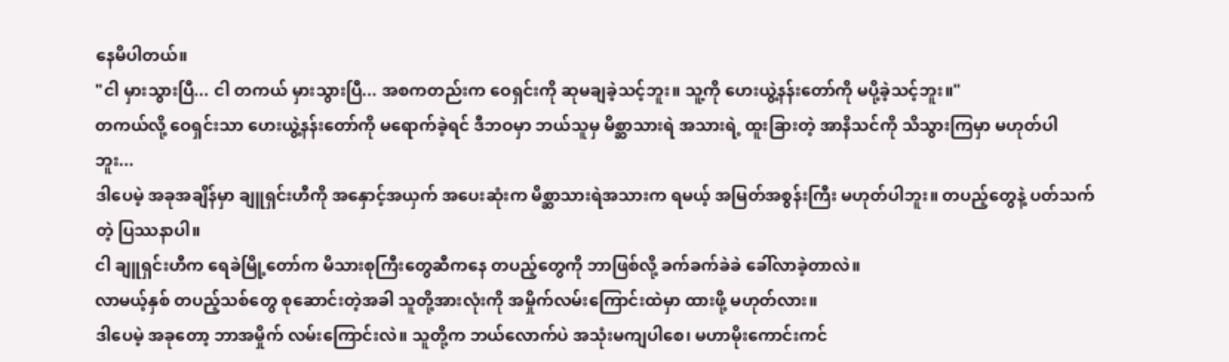နေမိပါတယ်။
"ငါ မှားသွားပြီ... ငါ တကယ် မှားသွားပြီ... အစကတည်းက ဝေရှင်းကို ဆုမချခဲ့သင့်ဘူး။ သူ့ကို ဟေးယွဲ့နန်းတော်ကို မပို့ခဲ့သင့်ဘူး။"
တကယ်လို့ ဝေရှင်းသာ ဟေးယွဲ့နန်းတော်ကို မရောက်ခဲ့ရင် ဒီဘဝမှာ ဘယ်သူမှ မိစ္ဆာသားရဲ အသားရဲ့ ထူးခြားတဲ့ အာနိသင်ကို သိသွားကြမှာ မဟုတ်ပါဘူး...
ဒါပေမဲ့ အခုအချိန်မှာ ချူရှင်းဟီကို အနှောင့်အယှက် အပေးဆုံးက မိစ္ဆာသားရဲအသားက ရမယ့် အမြတ်အစွန်းကြီး မဟုတ်ပါဘူး။ တပည့်တွေနဲ့ ပတ်သက်တဲ့ ပြဿနာပါ။
ငါ ချူရှင်းဟီက ရေခဲမြို့တော်က မိသားစုကြီးတွေဆီကနေ တပည့်တွေကို ဘာဖြစ်လို့ ခက်ခက်ခဲခဲ ခေါ်လာခဲ့တာလဲ။
လာမယ့်နှစ် တပည့်သစ်တွေ စုဆောင်းတဲ့အခါ သူတို့အားလုံးကို အမှိုက်လမ်းကြောင်းထဲမှာ ထားဖို့ မဟုတ်လား။
ဒါပေမဲ့ အခုတော့ ဘာအမှိုက် လမ်းကြောင်းလဲ။ သူတို့က ဘယ်လောက်ပဲ အသုံးမကျပါစေ၊ မဟာမိုးကောင်းကင်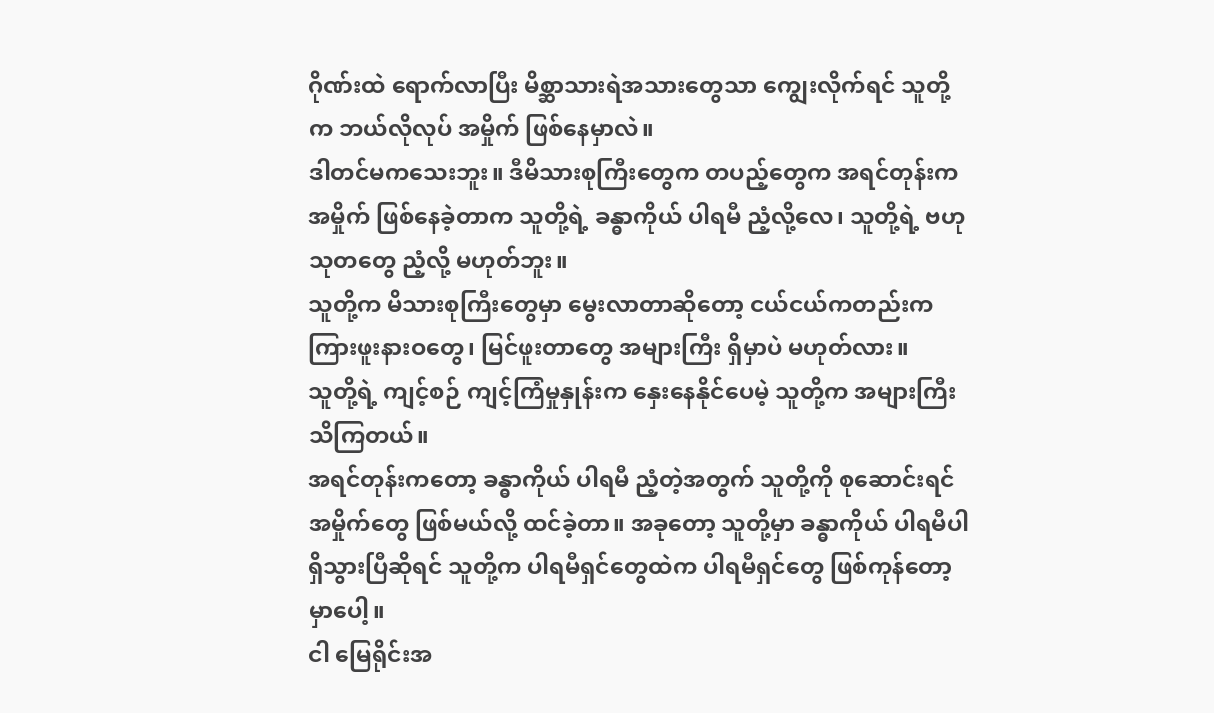ဂိုဏ်းထဲ ရောက်လာပြီး မိစ္ဆာသားရဲအသားတွေသာ ကျွေးလိုက်ရင် သူတို့က ဘယ်လိုလုပ် အမှိုက် ဖြစ်နေမှာလဲ။
ဒါတင်မကသေးဘူး။ ဒီမိသားစုကြီးတွေက တပည့်တွေက အရင်တုန်းက အမှိုက် ဖြစ်နေခဲ့တာက သူတို့ရဲ့ ခန္ဓာကိုယ် ပါရမီ ညံ့လို့လေ၊ သူတို့ရဲ့ ဗဟုသုတတွေ ညံ့လို့ မဟုတ်ဘူး။
သူတို့က မိသားစုကြီးတွေမှာ မွေးလာတာဆိုတော့ ငယ်ငယ်ကတည်းက ကြားဖူးနားဝတွေ၊ မြင်ဖူးတာတွေ အများကြီး ရှိမှာပဲ မဟုတ်လား။
သူတို့ရဲ့ ကျင့်စဉ် ကျင့်ကြံမှုနှုန်းက နှေးနေနိုင်ပေမဲ့ သူတို့က အများကြီး သိကြတယ်။
အရင်တုန်းကတော့ ခန္ဓာကိုယ် ပါရမီ ညံ့တဲ့အတွက် သူတို့ကို စုဆောင်းရင် အမှိုက်တွေ ဖြစ်မယ်လို့ ထင်ခဲ့တာ။ အခုတော့ သူတို့မှာ ခန္ဓာကိုယ် ပါရမီပါ ရှိသွားပြီဆိုရင် သူတို့က ပါရမီရှင်တွေထဲက ပါရမီရှင်တွေ ဖြစ်ကုန်တော့မှာပေါ့။
ငါ မြေရိုင်းအ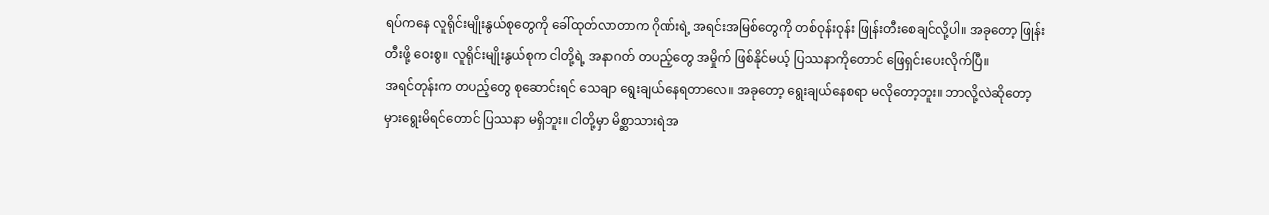ရပ်ကနေ လူရိုင်းမျိုးနွယ်စုတွေကို ခေါ်ထုတ်လာတာက ဂိုဏ်းရဲ့ အရင်းအမြစ်တွေကို တစ်ဝုန်းဝုန်း ဖြုန်းတီးစေချင်လို့ပါ။ အခုတော့ ဖြုန်းတီးဖို့ ဝေးစွ။ လူရိုင်းမျိုးနွယ်စုက ငါတို့ရဲ့ အနာဂတ် တပည့်တွေ အမှိုက် ဖြစ်နိုင်မယ့် ပြဿနာကိုတောင် ဖြေရှင်းပေးလိုက်ပြီ။
အရင်တုန်းက တပည့်တွေ စုဆောင်းရင် သေချာ ရွေးချယ်နေရတာလေ။ အခုတော့ ရွေးချယ်နေစရာ မလိုတော့ဘူး။ ဘာလို့လဲဆိုတော့ မှားရွေးမိရင်တောင် ပြဿနာ မရှိဘူး။ ငါတို့မှာ မိစ္ဆာသားရဲအ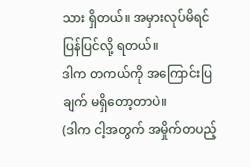သား ရှိတယ်။ အမှားလုပ်မိရင် ပြန်ပြင်လို့ ရတယ်။
ဒါက တကယ်ကို အကြောင်းပြချက် မရှိတော့တာပဲ။
(ဒါက ငါ့အတွက် အမှိုက်တပည့်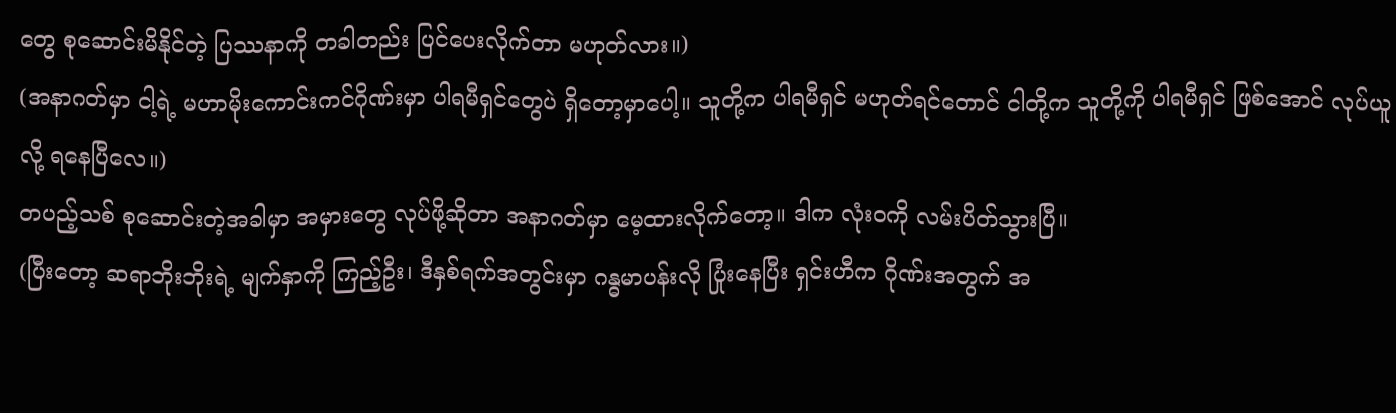တွေ စုဆောင်းမိနိုင်တဲ့ ပြဿနာကို တခါတည်း ပြင်ပေးလိုက်တာ မဟုတ်လား။)
(အနာဂတ်မှာ ငါ့ရဲ့ မဟာမိုးကောင်းကင်ဂိုဏ်းမှာ ပါရမီရှင်တွေပဲ ရှိတော့မှာပေါ့။ သူတို့က ပါရမီရှင် မဟုတ်ရင်တောင် ငါတို့က သူတို့ကို ပါရမီရှင် ဖြစ်အောင် လုပ်ယူလို့ ရနေပြီလေ။)
တပည့်သစ် စုဆောင်းတဲ့အခါမှာ အမှားတွေ လုပ်ဖို့ဆိုတာ အနာဂတ်မှာ မေ့ထားလိုက်တော့။ ဒါက လုံးဝကို လမ်းပိတ်သွားပြီ။
(ပြီးတော့ ဆရာဘိုးဘိုးရဲ့ မျက်နှာကို ကြည့်ဦး၊ ဒီနှစ်ရက်အတွင်းမှာ ဂန္ဓမာပန်းလို ပြုံးနေပြီး ရှင်းဟီက ဂိုဏ်းအတွက် အ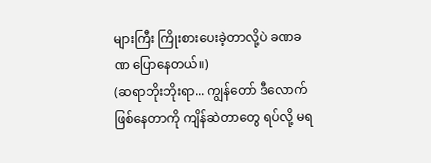များကြီး ကြိုးစားပေးခဲ့တာလို့ပဲ ခဏခဏ ပြောနေတယ်။)
(ဆရာဘိုးဘိုးရာ... ကျွန်တော် ဒီလောက် ဖြစ်နေတာကို ကျိန်ဆဲတာတွေ ရပ်လို့ မရ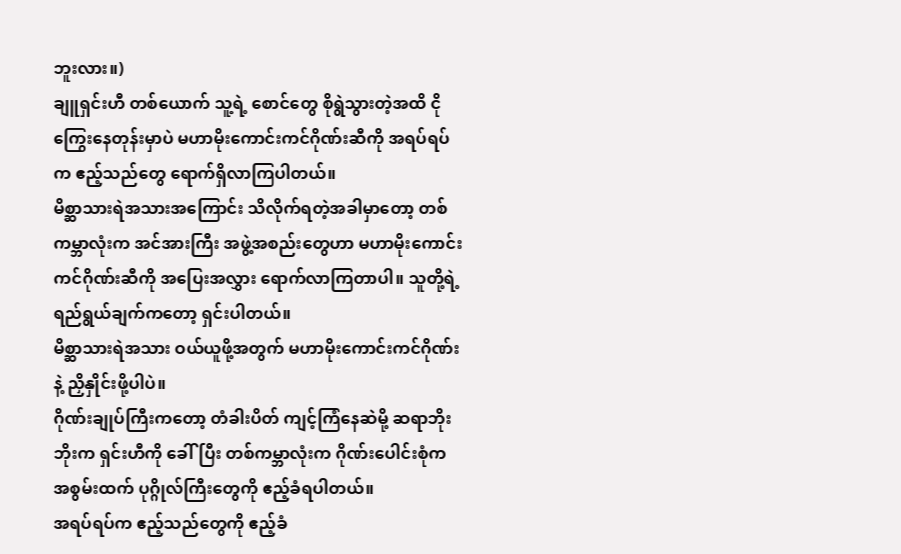ဘူးလား။)
ချူရှင်းဟီ တစ်ယောက် သူ့ရဲ့ စောင်တွေ စိုရွဲသွားတဲ့အထိ ငိုကြွေးနေတုန်းမှာပဲ မဟာမိုးကောင်းကင်ဂိုဏ်းဆီကို အရပ်ရပ်က ဧည့်သည်တွေ ရောက်ရှိလာကြပါတယ်။
မိစ္ဆာသားရဲအသားအကြောင်း သိလိုက်ရတဲ့အခါမှာတော့ တစ်ကမ္ဘာလုံးက အင်အားကြီး အဖွဲ့အစည်းတွေဟာ မဟာမိုးကောင်းကင်ဂိုဏ်းဆီကို အပြေးအလွှား ရောက်လာကြတာပါ။ သူတို့ရဲ့ ရည်ရွယ်ချက်ကတော့ ရှင်းပါတယ်။
မိစ္ဆာသားရဲအသား ဝယ်ယူဖို့အတွက် မဟာမိုးကောင်းကင်ဂိုဏ်းနဲ့ ညှိနှိုင်းဖို့ပါပဲ။
ဂိုဏ်းချုပ်ကြီးကတော့ တံခါးပိတ် ကျင့်ကြံနေဆဲမို့ ဆရာဘိုးဘိုးက ရှင်းဟီကို ခေါ်ပြီး တစ်ကမ္ဘာလုံးက ဂိုဏ်းပေါင်းစုံက အစွမ်းထက် ပုဂ္ဂိုလ်ကြီးတွေကို ဧည့်ခံရပါတယ်။
အရပ်ရပ်က ဧည့်သည်တွေကို ဧည့်ခံ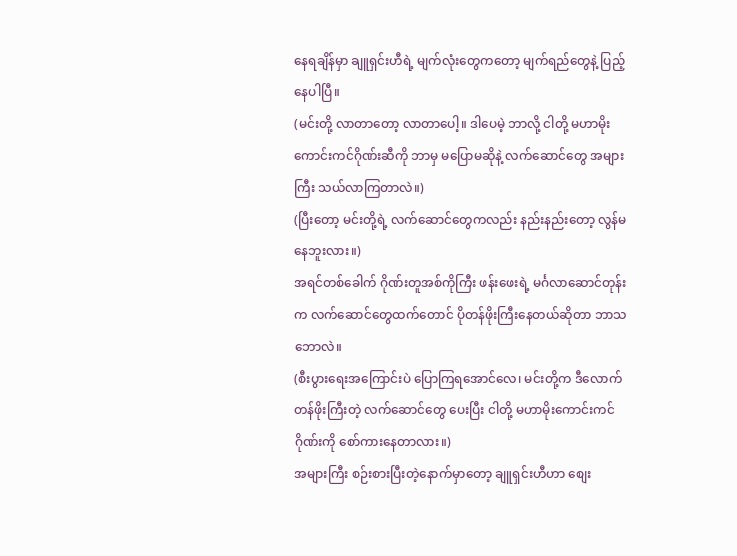နေရချိန်မှာ ချူရှင်းဟီရဲ့ မျက်လုံးတွေကတော့ မျက်ရည်တွေနဲ့ ပြည့်နေပါပြီ။
(မင်းတို့ လာတာတော့ လာတာပေါ့။ ဒါပေမဲ့ ဘာလို့ ငါတို့ မဟာမိုးကောင်းကင်ဂိုဏ်းဆီကို ဘာမှ မပြောမဆိုနဲ့ လက်ဆောင်တွေ အများကြီး သယ်လာကြတာလဲ။)
(ပြီးတော့ မင်းတို့ရဲ့ လက်ဆောင်တွေကလည်း နည်းနည်းတော့ လွန်မနေဘူးလား။)
အရင်တစ်ခေါက် ဂိုဏ်းတူအစ်ကိုကြီး ဖန်းဖေးရဲ့ မင်္ဂလာဆောင်တုန်းက လက်ဆောင်တွေထက်တောင် ပိုတန်ဖိုးကြီးနေတယ်ဆိုတာ ဘာသဘောလဲ။
(စီးပွားရေးအကြောင်းပဲ ပြောကြရအောင်လေ၊ မင်းတို့က ဒီလောက် တန်ဖိုးကြီးတဲ့ လက်ဆောင်တွေ ပေးပြီး ငါတို့ မဟာမိုးကောင်းကင်ဂိုဏ်းကို စော်ကားနေတာလား။)
အများကြီး စဉ်းစားပြီးတဲ့နောက်မှာတော့ ချူရှင်းဟီဟာ စျေး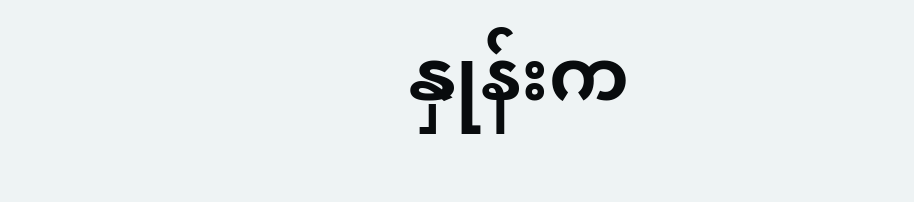နှုန်းက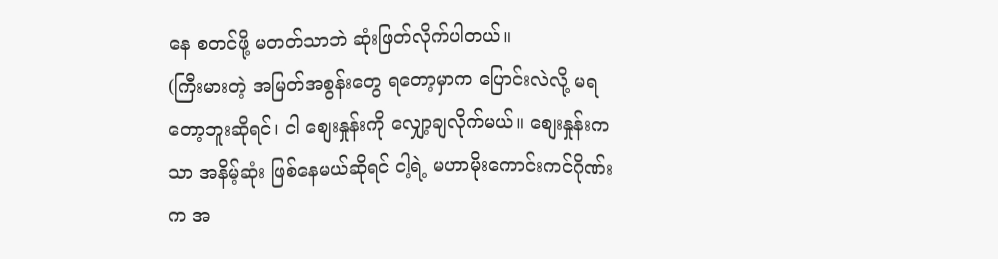နေ စတင်ဖို့ မတတ်သာဘဲ ဆုံးဖြတ်လိုက်ပါတယ်။
(ကြီးမားတဲ့ အမြတ်အစွန်းတွေ ရတော့မှာက ပြောင်းလဲလို့ မရတော့ဘူးဆိုရင်၊ ငါ စျေးနှုန်းကို လျှော့ချလိုက်မယ်။ စျေးနှုန်းကသာ အနိမ့်ဆုံး ဖြစ်နေမယ်ဆိုရင် ငါ့ရဲ့ မဟာမိုးကောင်းကင်ဂိုဏ်းက အ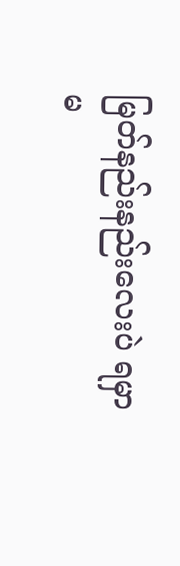မြတ်နည်းနည်းလေးပဲ ရမှာ မ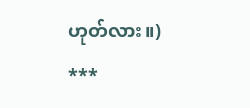ဟုတ်လား။)
***